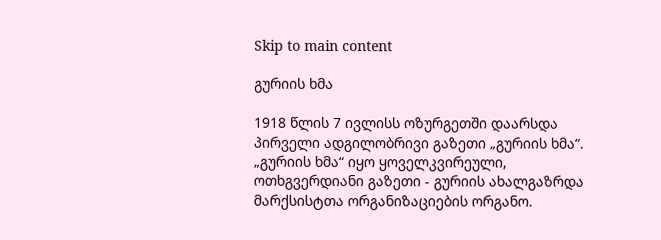Skip to main content

გურიის ხმა

1918 წლის 7 ივლისს ოზურგეთში დაარსდა პირველი ადგილობრივი გაზეთი „გურიის ხმა“. „გურიის ხმა“ იყო ყოველკვირეული, ოთხგვერდიანი გაზეთი - გურიის ახალგაზრდა მარქსისტთა ორგანიზაციების ორგანო.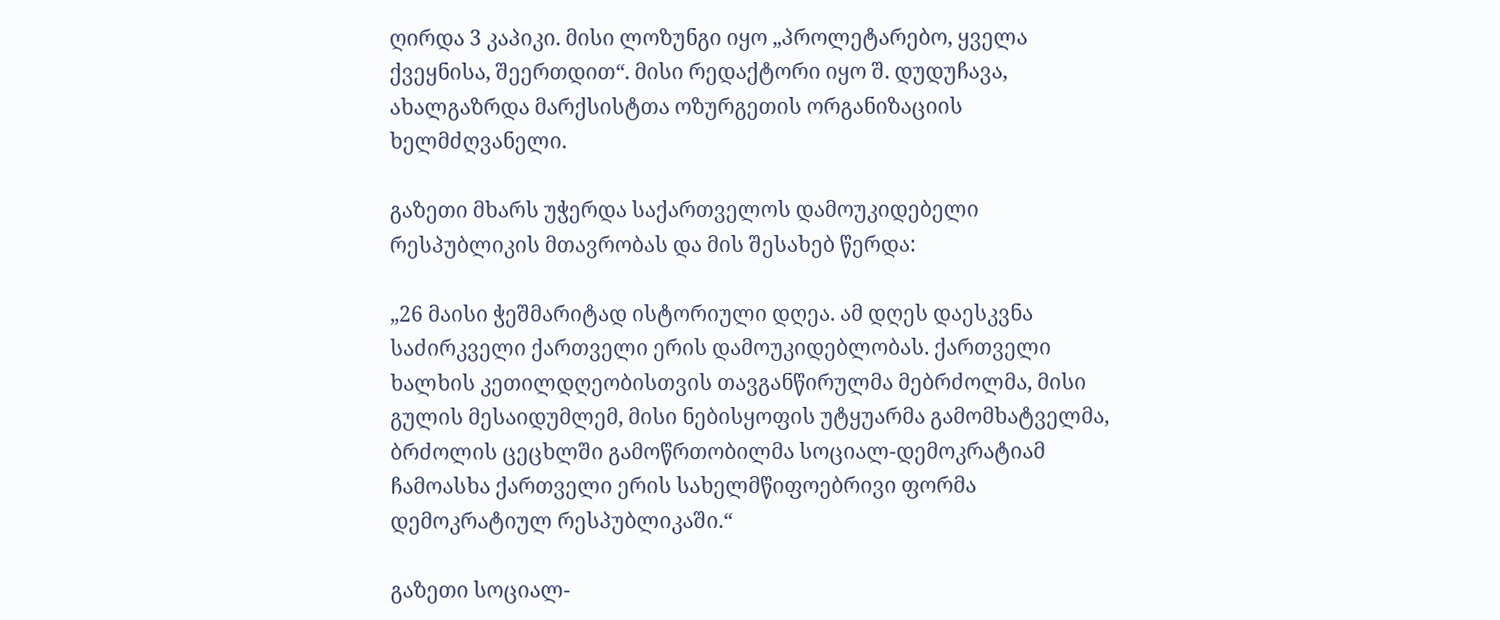ღირდა 3 კაპიკი. მისი ლოზუნგი იყო „პროლეტარებო, ყველა ქვეყნისა, შეერთდით“. მისი რედაქტორი იყო შ. დუდუჩავა, ახალგაზრდა მარქსისტთა ოზურგეთის ორგანიზაციის ხელმძღვანელი.

გაზეთი მხარს უჭერდა საქართველოს დამოუკიდებელი რესპუბლიკის მთავრობას და მის შესახებ წერდა:

„26 მაისი ჭეშმარიტად ისტორიული დღეა. ამ დღეს დაესკვნა საძირკველი ქართველი ერის დამოუკიდებლობას. ქართველი ხალხის კეთილდღეობისთვის თავგანწირულმა მებრძოლმა, მისი გულის მესაიდუმლემ, მისი ნებისყოფის უტყუარმა გამომხატველმა, ბრძოლის ცეცხლში გამოწრთობილმა სოციალ-დემოკრატიამ ჩამოასხა ქართველი ერის სახელმწიფოებრივი ფორმა დემოკრატიულ რესპუბლიკაში.“

გაზეთი სოციალ-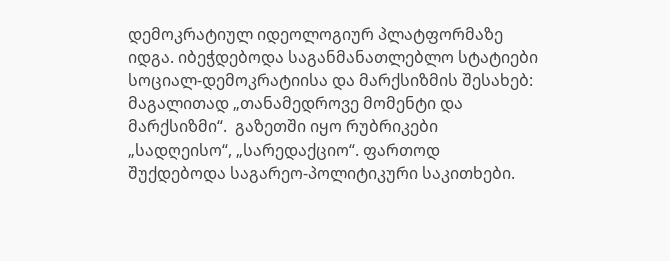დემოკრატიულ იდეოლოგიურ პლატფორმაზე იდგა. იბეჭდებოდა საგანმანათლებლო სტატიები სოციალ-დემოკრატიისა და მარქსიზმის შესახებ: მაგალითად „თანამედროვე მომენტი და მარქსიზმი“.  გაზეთში იყო რუბრიკები „სადღეისო“, „სარედაქციო“. ფართოდ შუქდებოდა საგარეო-პოლიტიკური საკითხები.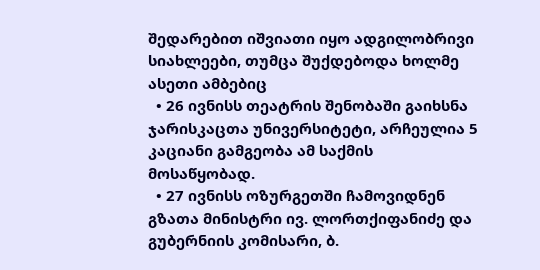შედარებით იშვიათი იყო ადგილობრივი სიახლეები, თუმცა შუქდებოდა ხოლმე ასეთი ამბებიც
  • 26 ივნისს თეატრის შენობაში გაიხსნა ჯარისკაცთა უნივერსიტეტი, არჩეულია 5 კაციანი გამგეობა ამ საქმის მოსაწყობად.
  • 27 ივნისს ოზურგეთში ჩამოვიდნენ გზათა მინისტრი ივ. ლორთქიფანიძე და გუბერნიის კომისარი, ბ.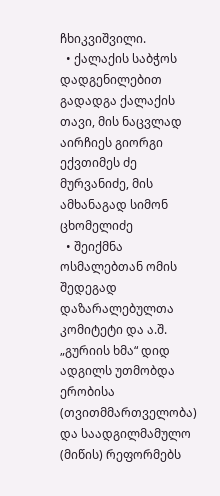ჩხიკვიშვილი.
  • ქალაქის საბჭოს დადგენილებით გადადგა ქალაქის თავი, მის ნაცვლად აირჩიეს გიორგი ექვთიმეს ძე მურვანიძე, მის ამხანაგად სიმონ ცხომელიძე
  • შეიქმნა ოსმალებთან ომის შედეგად დაზარალებულთა კომიტეტი და ა.შ.
„გურიის ხმა“ დიდ ადგილს უთმობდა ერობისა (თვითმმართველობა) და საადგილმამულო (მიწის) რეფორმებს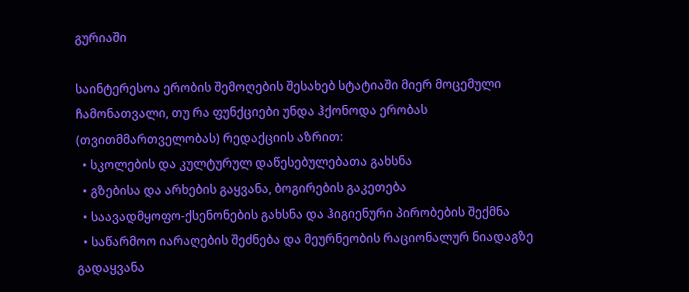გურიაში

საინტერესოა ერობის შემოღების შესახებ სტატიაში მიერ მოცემული ჩამონათვალი, თუ რა ფუნქციები უნდა ჰქონოდა ერობას (თვითმმართველობას) რედაქციის აზრით:
  • სკოლების და კულტურულ დაწესებულებათა გახსნა
  • გზებისა და არხების გაყვანა, ბოგირების გაკეთება
  • საავადმყოფო-ქსენონების გახსნა და ჰიგიენური პირობების შექმნა
  • საწარმოო იარაღების შეძნება და მეურნეობის რაციონალურ ნიადაგზე გადაყვანა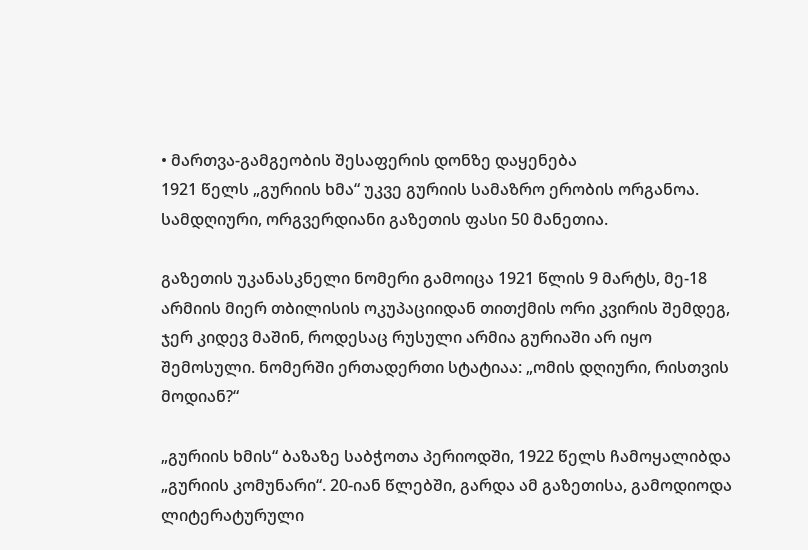• მართვა-გამგეობის შესაფერის დონზე დაყენება
1921 წელს „გურიის ხმა“ უკვე გურიის სამაზრო ერობის ორგანოა. სამდღიური, ორგვერდიანი გაზეთის ფასი 50 მანეთია.

გაზეთის უკანასკნელი ნომერი გამოიცა 1921 წლის 9 მარტს, მე-18 არმიის მიერ თბილისის ოკუპაციიდან თითქმის ორი კვირის შემდეგ, ჯერ კიდევ მაშინ, როდესაც რუსული არმია გურიაში არ იყო შემოსული. ნომერში ერთადერთი სტატიაა: „ომის დღიური, რისთვის მოდიან?“

„გურიის ხმის“ ბაზაზე საბჭოთა პერიოდში, 1922 წელს ჩამოყალიბდა „გურიის კომუნარი“. 20-იან წლებში, გარდა ამ გაზეთისა, გამოდიოდა ლიტერატურული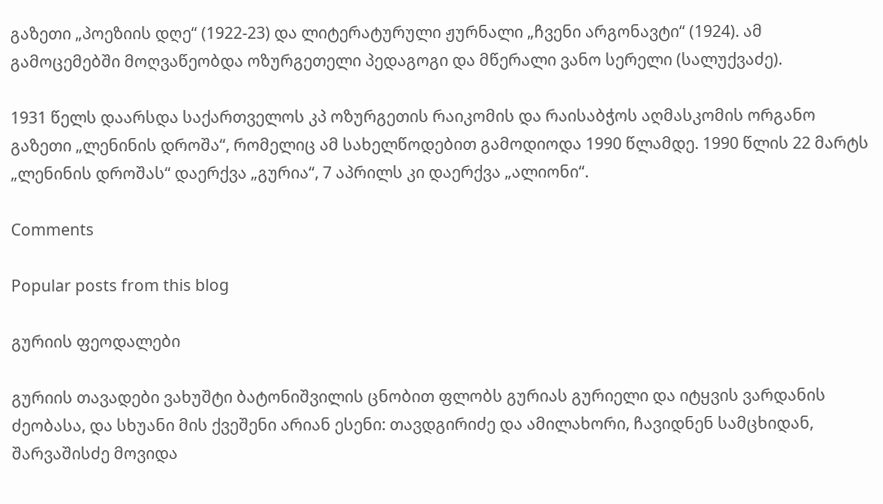გაზეთი „პოეზიის დღე“ (1922-23) და ლიტერატურული ჟურნალი „ჩვენი არგონავტი“ (1924). ამ გამოცემებში მოღვაწეობდა ოზურგეთელი პედაგოგი და მწერალი ვანო სერელი (სალუქვაძე).

1931 წელს დაარსდა საქართველოს კპ ოზურგეთის რაიკომის და რაისაბჭოს აღმასკომის ორგანო გაზეთი „ლენინის დროშა“, რომელიც ამ სახელწოდებით გამოდიოდა 1990 წლამდე. 1990 წლის 22 მარტს „ლენინის დროშას“ დაერქვა „გურია“, 7 აპრილს კი დაერქვა „ალიონი“.

Comments

Popular posts from this blog

გურიის ფეოდალები

გურიის თავადები ვახუშტი ბატონიშვილის ცნობით ფლობს გურიას გურიელი და იტყვის ვარდანის ძეობასა, და სხუანი მის ქვეშენი არიან ესენი: თავდგირიძე და ამილახორი, ჩავიდნენ სამცხიდან, შარვაშისძე მოვიდა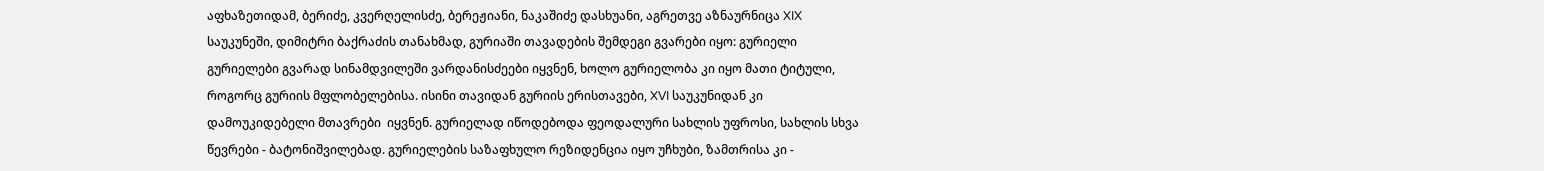აფხაზეთიდამ, ბერიძე, კვერღელისძე, ბერეჟიანი, ნაკაშიძე დასხუანი, აგრეთვე აზნაურნიცა XIX საუკუნეში, დიმიტრი ბაქრაძის თანახმად, გურიაში თავადების შემდეგი გვარები იყო: გურიელი გურიელები გვარად სინამდვილეში ვარდანისძეები იყვნენ, ხოლო გურიელობა კი იყო მათი ტიტული, როგორც გურიის მფლობელებისა. ისინი თავიდან გურიის ერისთავები, XVI საუკუნიდან კი დამოუკიდებელი მთავრები  იყვნენ. გურიელად იწოდებოდა ფეოდალური სახლის უფროსი, სახლის სხვა წევრები - ბატონიშვილებად. გურიელების საზაფხულო რეზიდენცია იყო უჩხუბი, ზამთრისა კი -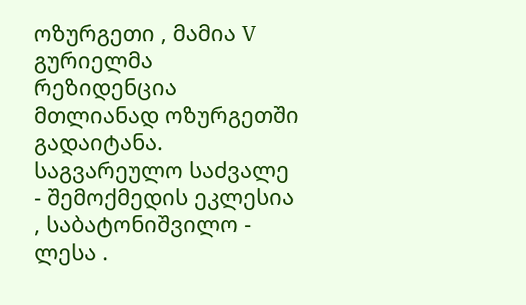ოზურგეთი , მამია V გურიელმა რეზიდენცია მთლიანად ოზურგეთში გადაიტანა. საგვარეულო საძვალე - შემოქმედის ეკლესია , საბატონიშვილო - ლესა .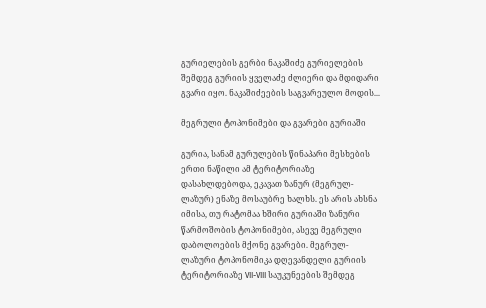გურიელების გერბი ნაკაშიძე გურიელების შემდეგ გურიის ყველაძე ძლიერი და მდიდარი გვარი იყო. ნაკაშიძეების საგვარეულო მოდის...

მეგრული ტოპონიმები და გვარები გურიაში

გურია, სანამ გურულების წინაპარი მესხების ერთი ნაწილი ამ ტერიტორიაზე დასახლდებოდა, ეკავათ ზანურ (მეგრულ-ლაზურ) ენაზე მოსაუბრე ხალხს. ეს არის ახსნა იმისა, თუ რატომაა ხშირი გურიაში ზანური წარმოშობის ტოპონიმები, ასევე მეგრული დაბოლოების მქონე გვარები. მეგრულ-ლაზური ტოპონომიკა დღევანდელი გურიის ტერიტორიაზე VII-VIII საუკუნეების შემდეგ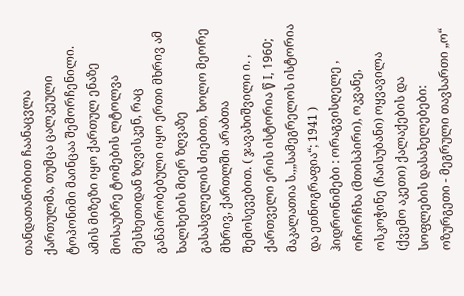თანდათანობით ჩაანაცვლა ქართულმა, თუმცა ცალკეული ტოპონიმი მაინცაა შემორჩენილი. ამის მიზეზი იყო ქართულ ენაზე მოსაუბრე ტომების ლტოლვა მესხეთიდან ზღვისკენ, რაც განპირობებული იყო ერთი მხრივ ამ ხალხების მიერ ზღვაზე გასასვლელის ძიებით, ხოლო მეორე მხრივ, ქართლში არაბთა შემოსევებით. ( ჯავახიშვილი ი. , ქართველი ერის ისტორია წ I, 1960;  მაკალათია ს.,„სამეგრელოს ისტორია და ეთნოგრაფია“; 1941 ) ჰიდრონიმები : ორაგვისღელე , ოჩორჩხა (მთისპირი), ოკვანე, ოსკოჭინე (ჩაისუბანი) ოყვავილა (ქვემო აკეთი) ქალაქების და სოფლების დასახელებები: ოზურგეთი - მეგრული თავსართი „ო“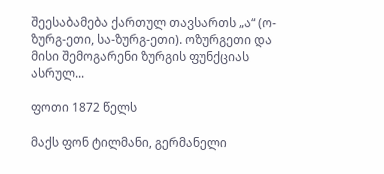შეესაბამება ქართულ თავსართს „ა“ (ო-ზურგ-ეთი, სა-ზურგ-ეთი). ოზურგეთი და მისი შემოგარენი ზურგის ფუნქციას ასრულ...

ფოთი 1872 წელს

მაქს ფონ ტილმანი, გერმანელი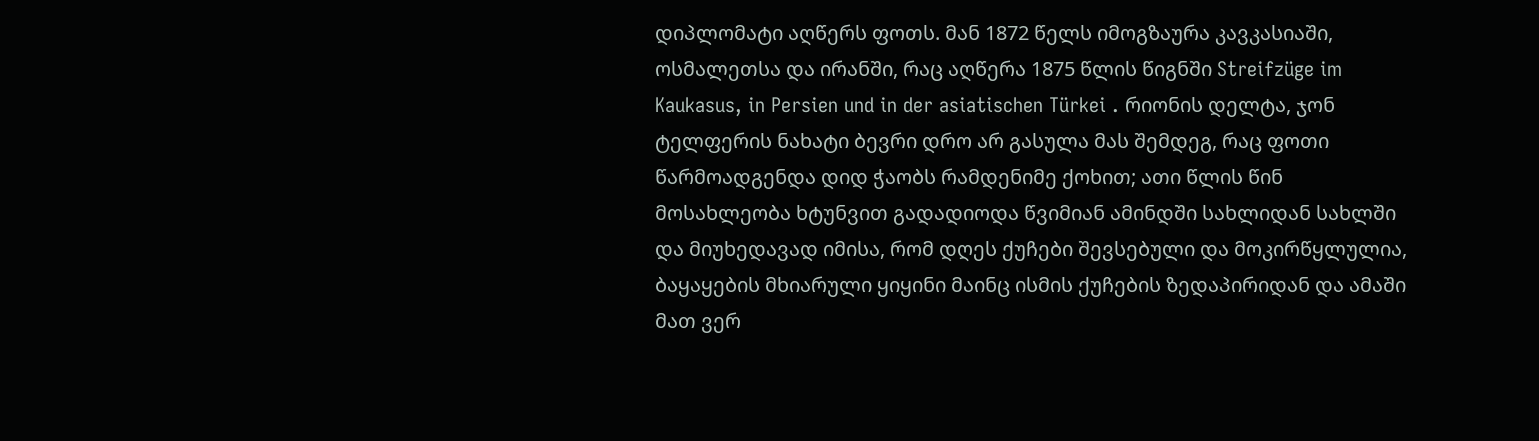დიპლომატი აღწერს ფოთს. მან 1872 წელს იმოგზაურა კავკასიაში, ოსმალეთსა და ირანში, რაც აღწერა 1875 წლის წიგნში Streifzüge im Kaukasus, in Persien und in der asiatischen Türkei . რიონის დელტა, ჯონ ტელფერის ნახატი ბევრი დრო არ გასულა მას შემდეგ, რაც ფოთი წარმოადგენდა დიდ ჭაობს რამდენიმე ქოხით; ათი წლის წინ მოსახლეობა ხტუნვით გადადიოდა წვიმიან ამინდში სახლიდან სახლში და მიუხედავად იმისა, რომ დღეს ქუჩები შევსებული და მოკირწყლულია, ბაყაყების მხიარული ყიყინი მაინც ისმის ქუჩების ზედაპირიდან და ამაში მათ ვერ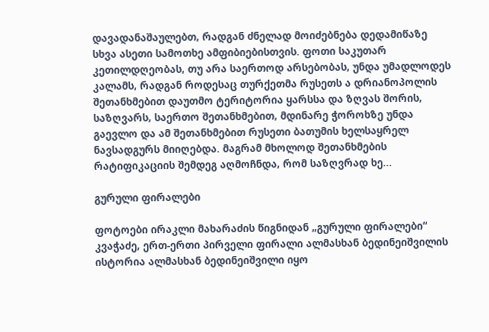დავადანაშაულებთ, რადგან ძნელად მოიძებნება დედამიწაზე სხვა ასეთი სამოთხე ამფიბიებისთვის. ფოთი საკუთარ კეთილდღეობას, თუ არა საერთოდ არსებობას, უნდა უმადლოდეს კალამს, რადგან როდესაც თურქეთმა რუსეთს ა დრიანოპოლის შეთანხმებით დაუთმო ტერიტორია ყარსსა და ზღვას შორის, საზღვარს, საერთო შეთანხმებით, მდინარე ჭოროხზე უნდა გაევლო და ამ შეთანხმებით რუსეთი ბათუმის ხელსაყრელ ნავსადგურს მიიღებდა. მაგრამ მხოლოდ შეთანხმების რატიფიკაციის შემდეგ აღმოჩნდა, რომ საზღვრად ხე...

გურული ფირალები

ფოტოები ირაკლი მახარაძის წიგნიდან „გურული ფირალები“ კვაჭაძე, ერთ-ერთი პირველი ფირალი ალმასხან ბედინეიშვილის ისტორია ალმასხან ბედინეიშვილი იყო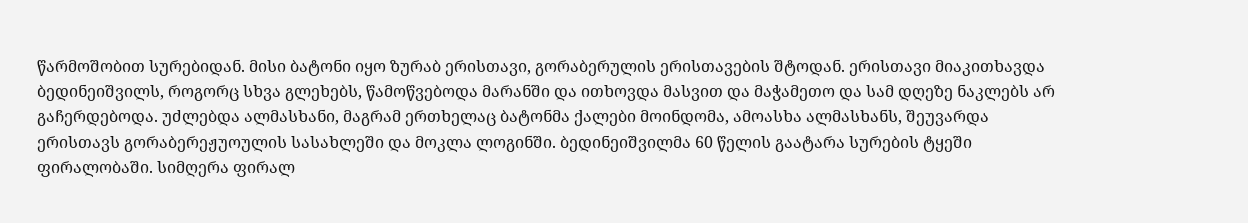წარმოშობით სურებიდან. მისი ბატონი იყო ზურაბ ერისთავი, გორაბერულის ერისთავების შტოდან. ერისთავი მიაკითხავდა ბედინეიშვილს, როგორც სხვა გლეხებს, წამოწვებოდა მარანში და ითხოვდა მასვით და მაჭამეთო და სამ დღეზე ნაკლებს არ გაჩერდებოდა. უძლებდა ალმასხანი, მაგრამ ერთხელაც ბატონმა ქალები მოინდომა, ამოასხა ალმასხანს, შეუვარდა ერისთავს გორაბერეჟუოულის სასახლეში და მოკლა ლოგინში. ბედინეიშვილმა 60 წელის გაატარა სურების ტყეში ფირალობაში. სიმღერა ფირალ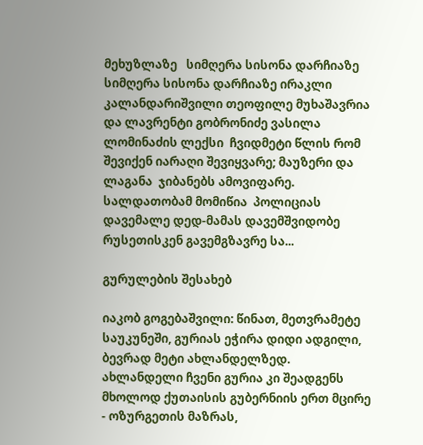მეხუზლაზე   სიმღერა სისონა დარჩიაზე  სიმღერა სისონა დარჩიაზე ირაკლი კალანდარიშვილი თეოფილე მუხაშავრია და ლავრენტი გობრონიძე ვასილა ლომინაძის ლექსი  ჩვიდმეტი წლის რომ შევიქენ იარაღი შევიყვარე; მაუზერი და ლაგანა  ჯიბანებს ამოვიფარე. სალდათობამ მომიწია  პოლიციას დავემალე დედ-მამას დავემშვიდობე  რუსეთისკენ გავემგზავრე სა...

გურულების შესახებ

იაკობ გოგებაშვილი: წინათ, მეთვრამეტე საუკუნეში, გურიას ეჭირა დიდი ადგილი, ბევრად მეტი ახლანდელზედ. ახლანდელი ჩვენი გურია კი შეადგენს მხოლოდ ქუთაისის გუბერნიის ერთ მცირე - ოზურგეთის მაზრას,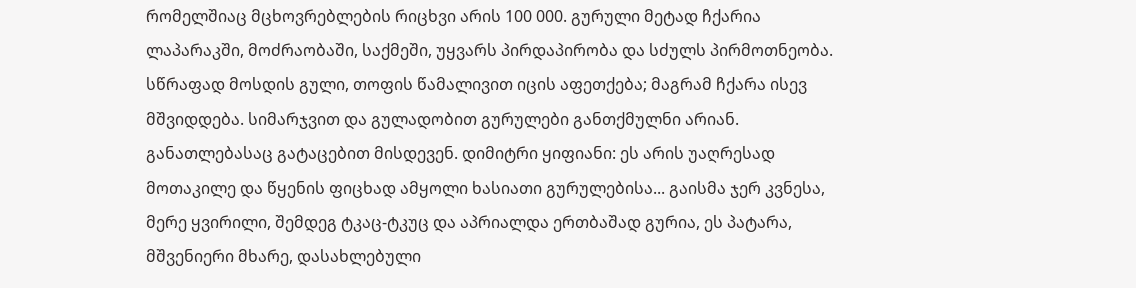რომელშიაც მცხოვრებლების რიცხვი არის 100 000. გურული მეტად ჩქარია ლაპარაკში, მოძრაობაში, საქმეში, უყვარს პირდაპირობა და სძულს პირმოთნეობა. სწრაფად მოსდის გული, თოფის წამალივით იცის აფეთქება; მაგრამ ჩქარა ისევ მშვიდდება. სიმარჯვით და გულადობით გურულები განთქმულნი არიან. განათლებასაც გატაცებით მისდევენ. დიმიტრი ყიფიანი: ეს არის უაღრესად მოთაკილე და წყენის ფიცხად ამყოლი ხასიათი გურულებისა... გაისმა ჯერ კვნესა, მერე ყვირილი, შემდეგ ტკაც-ტკუც და აპრიალდა ერთბაშად გურია, ეს პატარა, მშვენიერი მხარე, დასახლებული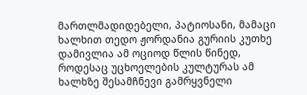მართლმადიდებელი, პატიოსანი, მამაცი ხალხით თედო ჟორდანია გურიის კუთხე დამივლია ამ ოციოდ წლის წინედ, როდესაც უცხოელების კულტურას ამ ხალხზე შესამჩნევი გამრყვნელი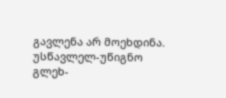გავლენა არ მოეხდინა. უსწავლელ-უწიგნო გლეხ-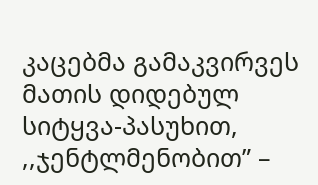კაცებმა გამაკვირვეს მათის დიდებულ სიტყვა-პასუხით, ,,ჯენტლმენობით” –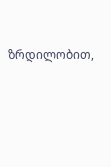ზრდილობით,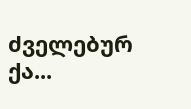ძველებურ ქა...